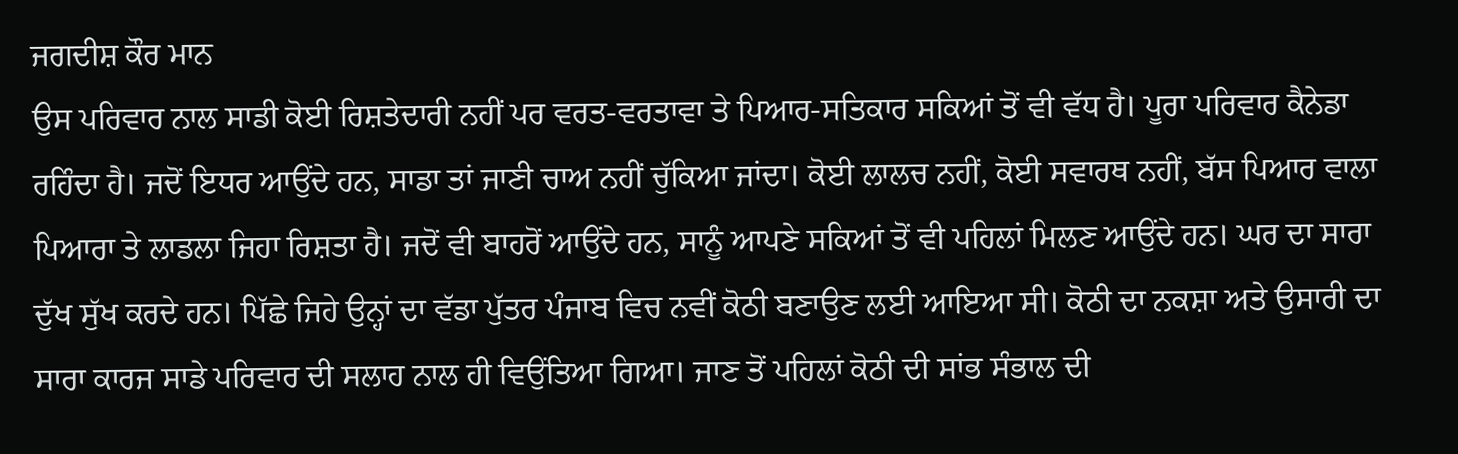ਜਗਦੀਸ਼ ਕੌਰ ਮਾਨ
ਉਸ ਪਰਿਵਾਰ ਨਾਲ ਸਾਡੀ ਕੋਈ ਰਿਸ਼ਤੇਦਾਰੀ ਨਹੀਂ ਪਰ ਵਰਤ-ਵਰਤਾਵਾ ਤੇ ਪਿਆਰ-ਸਤਿਕਾਰ ਸਕਿਆਂ ਤੋਂ ਵੀ ਵੱਧ ਹੈ। ਪੂਰਾ ਪਰਿਵਾਰ ਕੈਨੇਡਾ ਰਹਿੰਦਾ ਹੈ। ਜਦੋਂ ਇਧਰ ਆਉਂਦੇ ਹਨ, ਸਾਡਾ ਤਾਂ ਜਾਣੀ ਚਾਅ ਨਹੀਂ ਚੁੱਕਿਆ ਜਾਂਦਾ। ਕੋਈ ਲਾਲਚ ਨਹੀਂ, ਕੋਈ ਸਵਾਰਥ ਨਹੀਂ, ਬੱਸ ਪਿਆਰ ਵਾਲਾ ਪਿਆਰਾ ਤੇ ਲਾਡਲਾ ਜਿਹਾ ਰਿਸ਼ਤਾ ਹੈ। ਜਦੋਂ ਵੀ ਬਾਹਰੋਂ ਆਉਂਦੇ ਹਨ, ਸਾਨੂੰ ਆਪਣੇ ਸਕਿਆਂ ਤੋਂ ਵੀ ਪਹਿਲਾਂ ਮਿਲਣ ਆਉਂਦੇ ਹਨ। ਘਰ ਦਾ ਸਾਰਾ ਦੁੱਖ ਸੁੱਖ ਕਰਦੇ ਹਨ। ਪਿੱਛੇ ਜਿਹੇ ਉਨ੍ਹਾਂ ਦਾ ਵੱਡਾ ਪੁੱਤਰ ਪੰਜਾਬ ਵਿਚ ਨਵੀਂ ਕੋਠੀ ਬਣਾਉਣ ਲਈ ਆਇਆ ਸੀ। ਕੋਠੀ ਦਾ ਨਕਸ਼ਾ ਅਤੇ ਉਸਾਰੀ ਦਾ ਸਾਰਾ ਕਾਰਜ ਸਾਡੇ ਪਰਿਵਾਰ ਦੀ ਸਲਾਹ ਨਾਲ ਹੀ ਵਿਉਂਤਿਆ ਗਿਆ। ਜਾਣ ਤੋਂ ਪਹਿਲਾਂ ਕੋਠੀ ਦੀ ਸਾਂਭ ਸੰਭਾਲ ਦੀ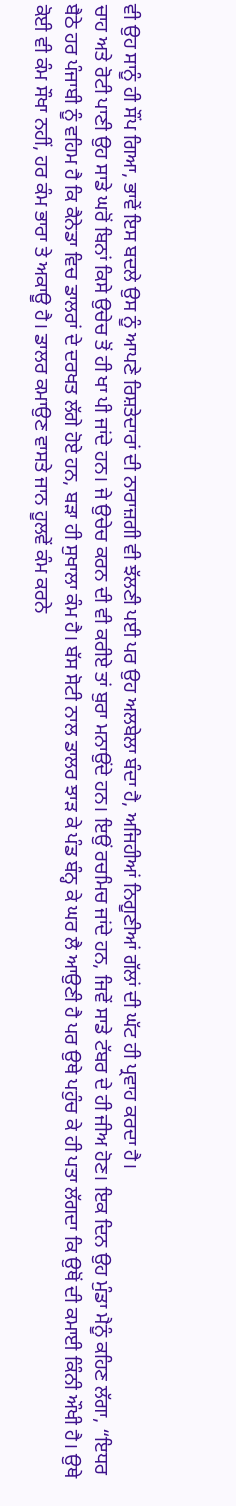ਵੀ ਉਹ ਸਾਨੂੰ ਹੀ ਸੌਂਪ ਗਿਆ, ਭਾਵੇਂ ਇਸ ਬਦਲੇ ਉਸ ਨੂੰ ਆਪਣੇ ਰਿਸ਼ਤੇਦਾਰਾਂ ਦੀ ਨਾਰਾਜ਼ਗੀ ਵੀ ਝੱਲਣੀ ਪਈ ਪਰ ਉਹ ਅਲਬੇਲਾ ਬੰਦਾ ਹੈ, ਅਜਿਹੀਆਂ ਨਿਗੂਣੀਆਂ ਗੱਲਾਂ ਦੀ ਘੱਟ ਹੀ ਪ੍ਰਵਾਹ ਕਰਦਾ ਹੈ।
ਚਾਹ ਅਤੇ ਰੋਟੀ ਪਾਣੀ ਉਹ ਸਾਡੇ ਘਰੋਂ ਬਿਨਾਂ ਕਿਸੇ ਉਚੇਚ ਤੋਂ ਹੀ ਖਾ ਪੀ ਜਾਂਦੇ ਹਨ। ਜੇ ਉਚੇਚ ਕਰਨ ਦੀ ਵੀ ਕਰੀਏ ਤਾਂ ਬੁਰਾ ਮਨਾਉਂਦੇ ਹਨ। ਇਉਂ ਰਚਮਿਚ ਜਾਂਦੇ ਹਨ, ਜਿਵੇਂ ਸਾਡੇ ਟੱਬਰ ਦੇ ਹੀ ਜੀਅ ਹੋਣ। ਇਕ ਦਿਨ ਉਹ ਮੁੰਡਾ ਮੈਨੂੰ ਕਹਿਣ ਲੱਗਾ, “ਇਧਰ ਬੈਠੇ ਹਰ ਪੰਜਾਬੀ ਨੂੰ ਵਹਿਮ ਹੈ ਕਿ ਕੈਨੇਡਾ ਵਿਚ ਡਾਲਰਾਂ ਦੇ ਦਰਖਤ ਲੱਗੇ ਹੋਏ ਹਨ, ਬੜਾ ਹੀ ਸੁਖਾਲਾ ਕੰਮ ਹੈ। ਬੱਸ ਸੋਟੀ ਨਾਲ ਡਾਲਰ ਝਾੜ ਕੇ ਪੰਡ ਬੰਨ੍ਹ ਕੇ ਘਰ ਲੈ ਆਉਣੀ ਹੈ ਪਰ ਉਥੇ ਪਹੁੰਚ ਕੇ ਹੀ ਪਤਾ ਲੱਗਦਾ ਕਿ ਉਥੋਂ ਦੀ ਕਮਾਈ ਕਿੰਨੀ ਔਖੀ ਹੈ। ਉਥੇ ਕੋਈ ਵੀ ਕੰਮ ਸੌਖਾ ਨਹੀਂ, ਹਰ ਕੰਮ ਭਾਰਾ ਤੇ ਅਕਾਊ ਹੈ। ਡਾਲਰ ਕਮਾਉਣ ਵਾਸਤੇ ਜਾਨ ਹੂਲਵੇਂ ਕੰਮ ਕਰਨੇ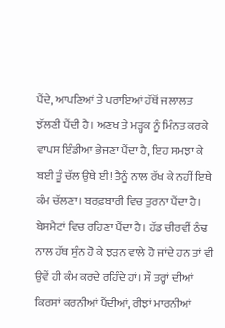ਪੈਂਦੇ, ਆਪਣਿਆਂ ਤੇ ਪਰਾਇਆਂ ਹੱਥੋਂ ਜਲਾਲਤ ਝੱਲਣੀ ਪੈਂਦੀ ਹੈ। ਅਣਖ ਤੇ ਮੜ੍ਹਕ ਨੂੰ ਮਿੰਨਤ ਕਰਕੇ ਵਾਪਸ ਇੰਡੀਆ ਭੇਜਣਾ ਪੈਂਦਾ ਹੈ, ਇਹ ਸਮਝਾ ਕੇ ਬਈ ਤੂੰ ਚੱਲ ਉਥੇ ਈ! ਤੈਨੂੰ ਨਾਲ ਰੱਖ ਕੇ ਨਹੀਂ ਇਥੇ ਕੰਮ ਚੱਲਣਾ। ਬਰਫ਼ਬਾਰੀ ਵਿਚ ਤੁਰਨਾ ਪੈਂਦਾ ਹੈ। ਬੇਸਮੈਟਾਂ ਵਿਚ ਰਹਿਣਾ ਪੈਂਦਾ ਹੈ। ਹੱਡ ਚੀਰਵੀਂ ਠੰਢ ਨਾਲ ਹੱਥ ਸੁੰਨ ਹੋ ਕੇ ਝੜਨ ਵਾਲੇ ਹੋ ਜਾਂਦੇ ਹਨ ਤਾਂ ਵੀ ਉਵੇਂ ਹੀ ਕੰਮ ਕਰਦੇ ਰਹਿੰਦੇ ਹਾਂ। ਸੌ ਤਰ੍ਹਾਂ ਦੀਆਂ ਕਿਰਸਾਂ ਕਰਨੀਆਂ ਪੈਂਦੀਆਂ, ਰੀਝਾਂ ਮਾਰਨੀਆਂ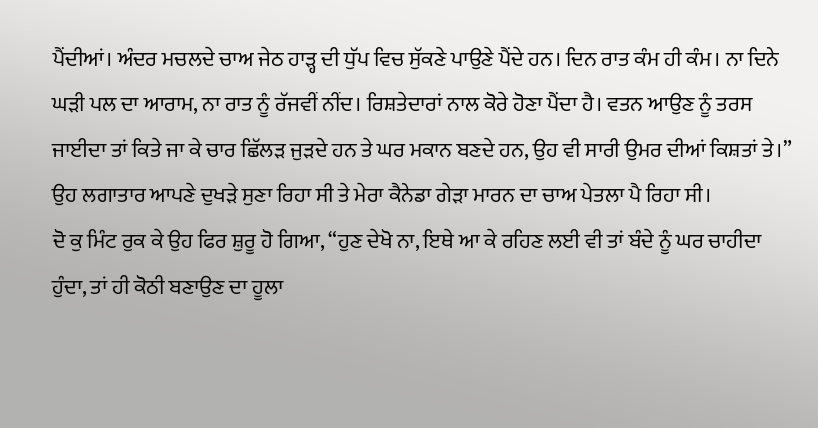ਪੈਂਦੀਆਂ। ਅੰਦਰ ਮਚਲਦੇ ਚਾਅ ਜੇਠ ਹਾੜ੍ਹ ਦੀ ਧੁੱਪ ਵਿਚ ਸੁੱਕਣੇ ਪਾਉਣੇ ਪੈਂਦੇ ਹਨ। ਦਿਨ ਰਾਤ ਕੰਮ ਹੀ ਕੰਮ। ਨਾ ਦਿਨੇ ਘੜੀ ਪਲ ਦਾ ਆਰਾਮ, ਨਾ ਰਾਤ ਨੂੰ ਰੱਜਵੀਂ ਨੀਂਦ। ਰਿਸ਼ਤੇਦਾਰਾਂ ਨਾਲ ਕੋਰੇ ਹੋਣਾ ਪੈਂਦਾ ਹੈ। ਵਤਨ ਆਉਣ ਨੂੰ ਤਰਸ ਜਾਈਦਾ ਤਾਂ ਕਿਤੇ ਜਾ ਕੇ ਚਾਰ ਛਿੱਲੜ ਜੁੜਦੇ ਹਨ ਤੇ ਘਰ ਮਕਾਨ ਬਣਦੇ ਹਨ, ਉਹ ਵੀ ਸਾਰੀ ਉਮਰ ਦੀਆਂ ਕਿਸ਼ਤਾਂ ਤੇ।” ਉਹ ਲਗਾਤਾਰ ਆਪਣੇ ਦੁਖੜੇ ਸੁਣਾ ਰਿਹਾ ਸੀ ਤੇ ਮੇਰਾ ਕੈਨੇਡਾ ਗੇੜਾ ਮਾਰਨ ਦਾ ਚਾਅ ਪੇਤਲਾ ਪੈ ਰਿਹਾ ਸੀ।
ਦੋ ਕੁ ਮਿੰਟ ਰੁਕ ਕੇ ਉਹ ਫਿਰ ਸ਼ੁਰੂ ਹੋ ਗਿਆ, “ਹੁਣ ਦੇਖੋ ਨਾ, ਇਥੇ ਆ ਕੇ ਰਹਿਣ ਲਈ ਵੀ ਤਾਂ ਬੰਦੇ ਨੂੰ ਘਰ ਚਾਹੀਦਾ ਹੁੰਦਾ, ਤਾਂ ਹੀ ਕੋਠੀ ਬਣਾਉਣ ਦਾ ਹੂਲਾ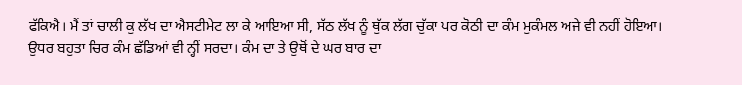ਫੱਕਿਐ। ਮੈਂ ਤਾਂ ਚਾਲੀ ਕੁ ਲੱਖ ਦਾ ਐਸਟੀਮੇਟ ਲਾ ਕੇ ਆਇਆ ਸੀ, ਸੱਠ ਲੱਖ ਨੂੰ ਥੁੱਕ ਲੱਗ ਚੁੱਕਾ ਪਰ ਕੋਠੀ ਦਾ ਕੰਮ ਮੁਕੰਮਲ ਅਜੇ ਵੀ ਨਹੀਂ ਹੋਇਆ। ਉਧਰ ਬਹੁਤਾ ਚਿਰ ਕੰਮ ਛੱਡਿਆਂ ਵੀ ਨ੍ਹੀਂ ਸਰਦਾ। ਕੰਮ ਦਾ ਤੇ ਉਥੋਂ ਦੇ ਘਰ ਬਾਰ ਦਾ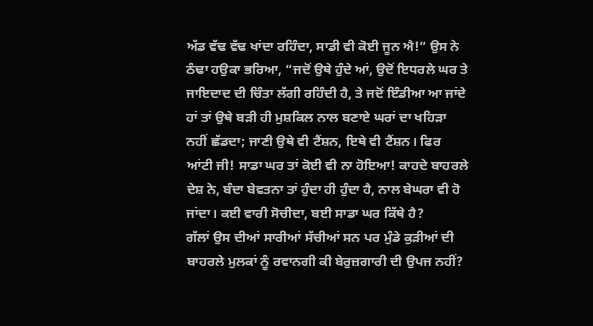ਅੱਡ ਵੱਢ ਵੱਢ ਖਾਂਦਾ ਰਹਿੰਦਾ, ਸਾਡੀ ਵੀ ਕੋਈ ਜੂਨ ਐ!” ਉਸ ਨੇ ਠੰਢਾ ਹਉਕਾ ਭਰਿਆ, “ਜਦੋਂ ਉਥੇ ਹੁੰਦੇ ਆਂ, ਉਦੋਂ ਇਧਰਲੇ ਘਰ ਤੇ ਜਾਇਦਾਦ ਦੀ ਚਿੰਤਾ ਲੱਗੀ ਰਹਿੰਦੀ ਹੈ, ਤੇ ਜਦੋਂ ਇੰਡੀਆ ਆ ਜਾਂਦੇ ਹਾਂ ਤਾਂ ਉਥੇ ਬੜੀ ਹੀ ਮੁਸ਼ਕਿਲ ਨਾਲ ਬਣਾਏ ਘਰਾਂ ਦਾ ਖਹਿੜਾ ਨਹੀਂ ਛੱਡਦਾ; ਜਾਣੀ ਉਥੇ ਵੀ ਟੈਂਸ਼ਨ, ਇਥੇ ਵੀ ਟੈਂਸ਼ਨ। ਫਿਰ ਆਂਟੀ ਜੀ! ਸਾਡਾ ਘਰ ਤਾਂ ਕੋਈ ਵੀ ਨਾ ਹੋਇਆ! ਕਾਹਦੇ ਬਾਹਰਲੇ ਦੇਸ਼ ਨੇ, ਬੰਦਾ ਬੇਵਤਨਾ ਤਾਂ ਹੁੰਦਾ ਹੀ ਹੁੰਦਾ ਹੈ, ਨਾਲ ਬੇਘਰਾ ਵੀ ਹੋ ਜਾਂਦਾ। ਕਈ ਵਾਰੀ ਸੋਚੀਦਾ, ਬਈ ਸਾਡਾ ਘਰ ਕਿੱਥੇ ਹੈ?
ਗੱਲਾਂ ਉਸ ਦੀਆਂ ਸਾਰੀਆਂ ਸੱਚੀਆਂ ਸਨ ਪਰ ਮੁੰਡੇ ਕੁੜੀਆਂ ਦੀ ਬਾਹਰਲੇ ਮੁਲਕਾਂ ਨੂੰ ਰਵਾਨਗੀ ਕੀ ਬੇਰੁਜ਼ਗਾਰੀ ਦੀ ਉਪਜ ਨਹੀਂ?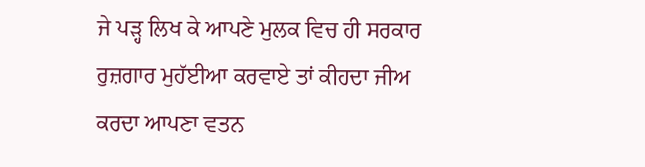ਜੇ ਪੜ੍ਹ ਲਿਖ ਕੇ ਆਪਣੇ ਮੁਲਕ ਵਿਚ ਹੀ ਸਰਕਾਰ ਰੁਜ਼ਗਾਰ ਮੁਹੱਈਆ ਕਰਵਾਏ ਤਾਂ ਕੀਹਦਾ ਜੀਅ ਕਰਦਾ ਆਪਣਾ ਵਤਨ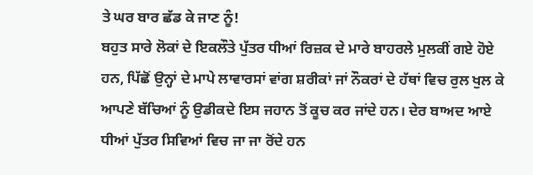ਤੇ ਘਰ ਬਾਰ ਛੱਡ ਕੇ ਜਾਣ ਨੂੰ!
ਬਹੁਤ ਸਾਰੇ ਲੋਕਾਂ ਦੇ ਇਕਲੌਤੇ ਪੁੱਤਰ ਧੀਆਂ ਰਿਜ਼ਕ ਦੇ ਮਾਰੇ ਬਾਹਰਲੇ ਮੁਲਕੀਂ ਗਏ ਹੋਏ ਹਨ, ਪਿੱਛੋਂ ਉਨ੍ਹਾਂ ਦੇ ਮਾਪੇ ਲਾਵਾਰਸਾਂ ਵਾਂਗ ਸ਼ਰੀਕਾਂ ਜਾਂ ਨੌਕਰਾਂ ਦੇ ਹੱਥਾਂ ਵਿਚ ਰੁਲ ਖੁਲ ਕੇ ਆਪਣੇ ਬੱਚਿਆਂ ਨੂੰ ਉਡੀਕਦੇ ਇਸ ਜਹਾਨ ਤੋਂ ਕੂਚ ਕਰ ਜਾਂਦੇ ਹਨ। ਦੇਰ ਬਾਅਦ ਆਏ ਧੀਆਂ ਪੁੱਤਰ ਸਿਵਿਆਂ ਵਿਚ ਜਾ ਜਾ ਰੋਂਦੇ ਹਨ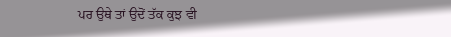ਪਰ ਉਥੇ ਤਾਂ ਉਦੋਂ ਤੱਕ ਕੁਝ ਵੀ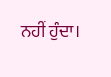ਨਹੀਂ ਹੁੰਦਾ।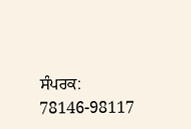ਸੰਪਰਕ: 78146-98117